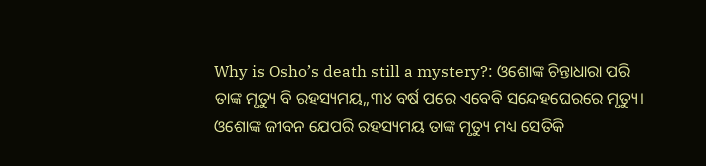Why is Osho’s death still a mystery?: ଓଶୋଙ୍କ ଚିନ୍ତାଧାରା ପରି ତାଙ୍କ ମୃତ୍ୟୁ ବି ରହସ୍ୟମୟ,,୩୪ ବର୍ଷ ପରେ ଏବେବି ସନ୍ଦେହଘେରରେ ମୃତ୍ୟୁ।
ଓଶୋଙ୍କ ଜୀବନ ଯେପରି ରହସ୍ୟମୟ ତାଙ୍କ ମୃତ୍ୟୁ ମଧ୍ୟ ସେତିକି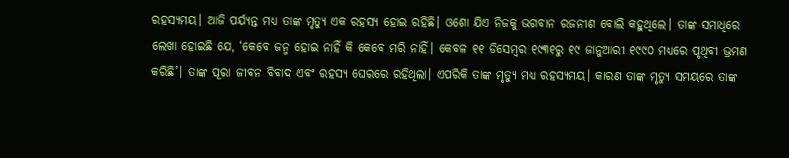ରହସ୍ୟମୟ। ଆଜି ପର୍ଯ୍ୟନ୍ତ ମଧ୍ୟ ତାଙ୍କ ମୃତ୍ୟୁ ଏକ ରହସ୍ୟ ହୋଇ ରହିଛି। ଓଶୋ ଯିଏ ନିଜକୁ ଭଗବାନ ରଜନୀଶ ବୋଲି କହୁଥିଲେ। ତାଙ୍କ ସମାଧିରେ ଲେଖା ହୋଇଛି ଯେ, ‘କେବେ ଜନ୍ମ ହୋଇ ନାହିଁ କି କେବେ ମରି ନାହିଁ। କେବଳ ୧୧ ଡିସେମ୍ୱର ୧୯୩୧ରୁ ୧୯ ଜାନୁଆରୀ ୧୯୯୦ ମଧ୍ୟରେ ପୃଥିବୀ ଭ୍ରମଣ କରିଛି’। ତାଙ୍କ ପୂରା ଜୀବନ ବିବାଦ ଏବଂ ରହସ୍ୟ ଘେରରେ ରହିଥିଲା। ଏପରିକି ତାଙ୍କ ମୃତ୍ୟୁ ମଧ୍ୟ ରହସ୍ୟମୟ। କାରଣ ତାଙ୍କ ମୃତ୍ୟୁ ସମୟରେ ତାଙ୍କ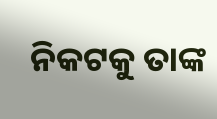ନିକଟକୁ ତାଙ୍କ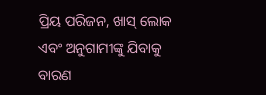ପ୍ରିୟ ପରିଜନ, ଖାସ୍ ଲୋକ ଏବଂ ଅନୁଗାମୀଙ୍କୁ ଯିବାକୁ ବାରଣ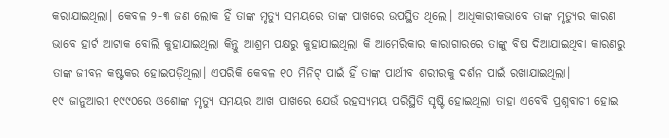କରାଯାଇଥିଲା। କେବଳ ୨-୩ ଜଣ ଲୋକ ହିଁ ତାଙ୍କ ମୃତ୍ୟୁ ସମୟରେ ତାଙ୍କ ପାଖରେ ଉପସ୍ଥିତ ଥିଲେ। ଆଧିକାରୀକଭାବେ ତାଙ୍କ ମୃତ୍ୟୁର କାରଣ ଭାବେ ହାର୍ଟ ଆଟାକ ବୋଲି କୁହାଯାଇଥିଲା କିନ୍ତୁ ଆଶ୍ରମ ପକ୍ଷରୁ କୁହାଯାଇଥିଲା କି ଆମେରିକାର କାରାଗାରରେ ତାଙ୍କୁ ବିଷ ଦିଆଯାଇଥିବା କାରଣରୁ ତାଙ୍କ ଜୀବନ କଷ୍ଟକର ହୋଇପଡ଼ିଥିଲା। ଏପରିକି କେବଳ ୧୦ ମିନିଟ୍ ପାଇଁ ହିଁ ତାଙ୍କ ପାର୍ଥୀବ ଶରୀରକୁ ଦର୍ଶନ ପାଇଁ ରଖାଯାଇଥିଲା।
୧୯ ଜାନୁଆରୀ ୧୯୯୦ରେ ଓଶୋଙ୍କ ମୃତ୍ୟୁ ସମୟର ଆଖ ପାଖରେ ଯେଉଁ ରହସ୍ୟମୟ ପରିସ୍ଥିତି ସୃଷ୍ଟି ହୋଇଥିଲା ତାହା ଏବେବି ପ୍ରଶ୍ନବାଚୀ ହୋଇ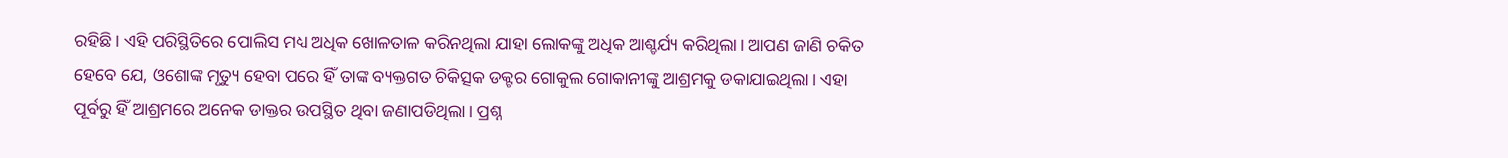ରହିଛି। ଏହି ପରିସ୍ଥିତିରେ ପୋଲିସ ମଧ୍ୟ ଅଧିକ ଖୋଳତାଳ କରିନଥିଲା ଯାହା ଲୋକଙ୍କୁ ଅଧିକ ଆଶ୍ଚର୍ଯ୍ୟ କରିଥିଲା। ଆପଣ ଜାଣି ଚକିତ ହେବେ ଯେ, ଓଶୋଙ୍କ ମୃତ୍ୟୁ ହେବା ପରେ ହିଁ ତାଙ୍କ ବ୍ୟକ୍ତଗତ ଚିକିତ୍ସକ ଡକ୍ଟର ଗୋକୁଲ ଗୋକାନୀଙ୍କୁ ଆଶ୍ରମକୁ ଡକାଯାଇଥିଲା। ଏହା ପୂର୍ବରୁ ହିଁ ଆଶ୍ରମରେ ଅନେକ ଡାକ୍ତର ଉପସ୍ଥିତ ଥିବା ଜଣାପଡିଥିଲା। ପ୍ରଶ୍ନ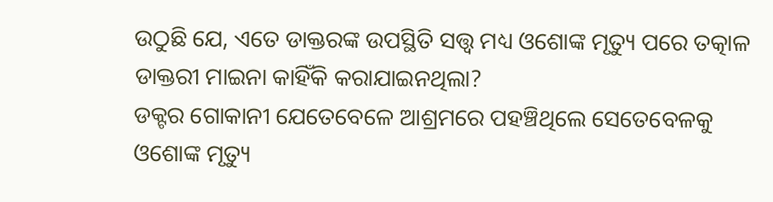ଉଠୁଛି ଯେ, ଏତେ ଡାକ୍ତରଙ୍କ ଉପସ୍ଥିତି ସତ୍ତ୍ୱ ମଧ୍ୟ ଓଶୋଙ୍କ ମୃତ୍ୟୁ ପରେ ତତ୍କାଳ ଡାକ୍ତରୀ ମାଇନା କାହିଁକି କରାଯାଇନଥିଲା?
ଡକ୍ଟର ଗୋକାନୀ ଯେତେବେଳେ ଆଶ୍ରମରେ ପହଞ୍ଚିଥିଲେ ସେତେବେଳକୁ ଓଶୋଙ୍କ ମୃତ୍ୟୁ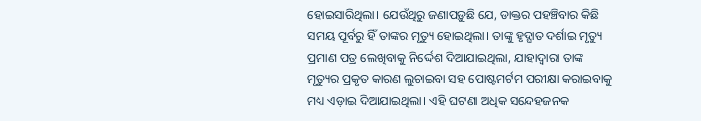ହୋଇସାରିଥିଲା। ଯେଉଁଥିରୁ ଜଣାପଡ଼ୁଛି ଯେ, ଡାକ୍ତର ପହଞ୍ଚିବାର କିଛି ସମୟ ପୂର୍ବରୁ ହିଁ ତାଙ୍କର ମୃତ୍ୟୁ ହୋଇଥିଲା। ତାଙ୍କୁ ହୃଦ୍ଘାତ ଦର୍ଶାଇ ମୃତ୍ୟୁ ପ୍ରମାଣ ପତ୍ର ଲେଖିବାକୁ ନିର୍ଦ୍ଦେଶ ଦିଆଯାଇଥିଲା, ଯାହାଦ୍ୱାରା ତାଙ୍କ ମୃତ୍ୟୁର ପ୍ରକୃତ କାରଣ ଲୁଚାଇବା ସହ ପୋଷ୍ଟମର୍ଟମ ପରୀକ୍ଷା କରାଇବାକୁ ମଧ୍ୟ ଏଡ଼ାଇ ଦିଆଯାଇଥିଲା। ଏହି ଘଟଣା ଅଧିକ ସନ୍ଦେହଜନକ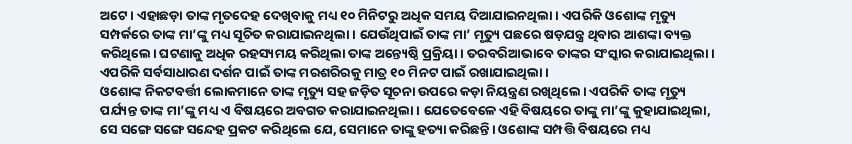ଅଟେ। ଏହାଛଡ଼ା ତାଙ୍କ ମୃତଦେହ ଦେଖିବାକୁ ମଧ୍ୟ ୧୦ ମିନିଟରୁ ଅଧିକ ସମୟ ଦିଆଯାଇନଥିଲା। ଏପରିକି ଓଶୋଙ୍କ ମୃତ୍ୟୁ ସମ୍ପର୍କରେ ତାଙ୍କ ମା’ଙ୍କୁ ମଧ୍ୟ ସୂଚିତ କରାଯାଇନଥିଲା। ଯେଉଁଥିପାଇଁ ତାଙ୍କ ମା’ ମୃତ୍ୟୁ ପଛରେ ଷଡ଼ଯନ୍ତ୍ର ଥିବାର ଆଶଙ୍କା ବ୍ୟକ୍ତ କରିଥିଲେ। ଘଟଣାକୁ ଅଧିକ ରହସ୍ୟମୟ କରିଥିଲା ତାଙ୍କ ଅନ୍ତ୍ୟେଷ୍ଠି ପ୍ରକ୍ରିୟା। ତରବରିଆଭାବେ ତାଙ୍କର ସଂସ୍କାର କରାଯାଇଥିଲା। ଏପରିକି ସର୍ବସାଧାରଣ ଦର୍ଶନ ପାଇଁ ତାଙ୍କ ମରଶରିରକୁ ମାତ୍ର ୧୦ ମିନଟ ପାଇଁ ରଖାଯାଇଥିଲା।
ଓଶୋଙ୍କ ନିକଟବର୍ତ୍ତୀ ଲୋକମାନେ ତାଙ୍କ ମୃତ୍ୟୁ ସହ ଜଡ଼ିତ ସୂଚନା ଉପରେ କଡ଼ା ନିୟନ୍ତ୍ରଣ ରଖିଥିଲେ। ଏପରିକି ତାଙ୍କ ମୃତ୍ୟୁ ପର୍ଯ୍ୟନ୍ତ ତାଙ୍କ ମା’ଙ୍କୁ ମଧ୍ୟ ଏ ବିଷୟରେ ଅବଗତ କରାଯାଇନଥିଲା। ଯେତେବେଳେ ଏହି ବିଷୟରେ ତାଙ୍କୁ ମା’ଙ୍କୁ କୁହାଯାଇଥିଲା, ସେ ସଙ୍ଗେ ସଙ୍ଗେ ସନ୍ଦେହ ପ୍ରକଟ କରିଥିଲେ ଯେ, ସେମାନେ ତାଙ୍କୁ ହତ୍ୟା କରିଛନ୍ତି। ଓଶୋଙ୍କ ସମ୍ପତ୍ତି ବିଷୟରେ ମଧ୍ୟ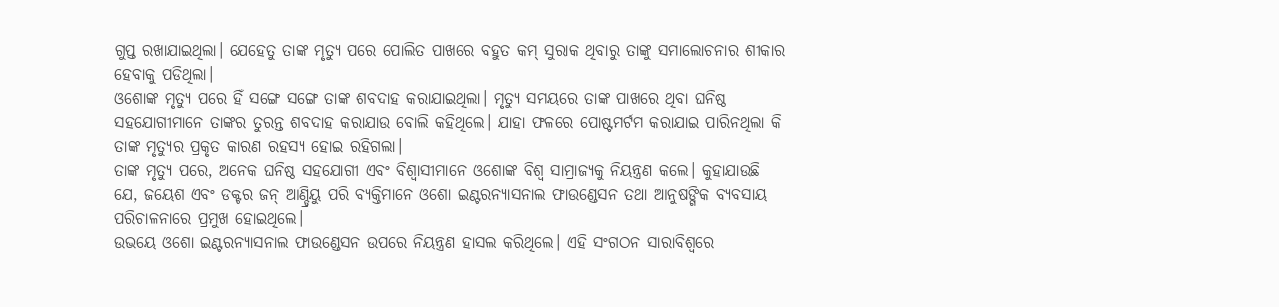ଗୁପ୍ତ ରଖାଯାଇଥିଲା। ଯେହେତୁ ତାଙ୍କ ମୃତ୍ୟୁ ପରେ ପୋଲିତ ପାଖରେ ବହୁତ କମ୍ ସୁରାକ ଥିବାରୁ ତାଙ୍କୁ ସମାଲୋଚନାର ଶୀକାର ହେବାକୁ ପଡିଥିଲା।
ଓଶୋଙ୍କ ମୃତ୍ୟୁ ପରେ ହିଁ ସଙ୍ଗେ ସଙ୍ଗେ ତାଙ୍କ ଶବଦାହ କରାଯାଇଥିଲା। ମୃତ୍ୟୁ ସମୟରେ ତାଙ୍କ ପାଖରେ ଥିବା ଘନିଷ୍ଠ ସହଯୋଗୀମାନେ ତାଙ୍କର ତୁରନ୍ତ ଶବଦାହ କରାଯାଉ ବୋଲି କହିଥିଲେ। ଯାହା ଫଳରେ ପୋଷ୍ଟମର୍ଟମ କରାଯାଇ ପାରିନଥିଲା କି ତାଙ୍କ ମୃତ୍ୟୁର ପ୍ରକୃତ କାରଣ ରହସ୍ୟ ହୋଇ ରହିଗଲା।
ତାଙ୍କ ମୃତ୍ୟୁ ପରେ, ଅନେକ ଘନିଷ୍ଠ ସହଯୋଗୀ ଏବଂ ବିଶ୍ୱାସୀମାନେ ଓଶୋଙ୍କ ବିଶ୍ୱ ସାମ୍ରାଜ୍ୟକୁ ନିୟନ୍ତ୍ରଣ କଲେ। କୁହାଯାଉଛି ଯେ, ଜୟେଶ ଏବଂ ଡକ୍ଟର ଜନ୍ ଆଣ୍ଡ୍ରିୟୁ ପରି ବ୍ୟକ୍ତିମାନେ ଓଶୋ ଇଣ୍ଟରନ୍ୟାସନାଲ ଫାଉଣ୍ଡେସନ ତଥା ଆନୁଷଙ୍ଗିକ ବ୍ୟବସାୟ ପରିଚାଳନାରେ ପ୍ରମୁଖ ହୋଇଥିଲେ।
ଉଭୟେ ଓଶୋ ଇଣ୍ଟରନ୍ୟାସନାଲ ଫାଉଣ୍ଡେସନ ଉପରେ ନିୟନ୍ତ୍ରଣ ହାସଲ କରିଥିଲେ। ଏହି ସଂଗଠନ ସାରାବିଶ୍ୱରେ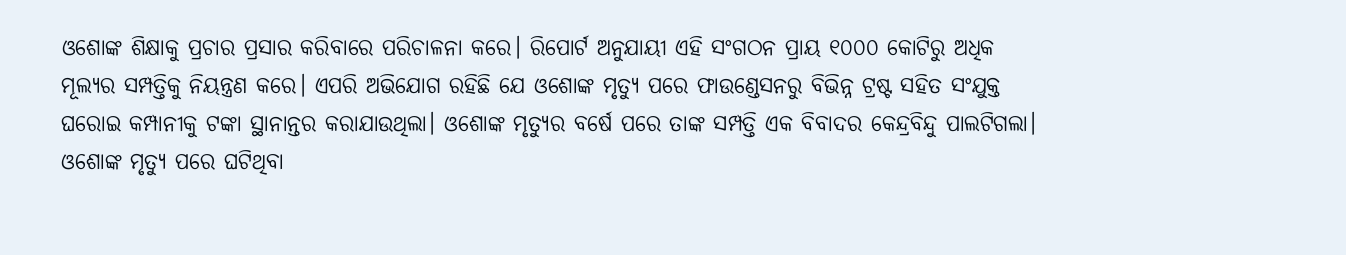ଓଶୋଙ୍କ ଶିକ୍ଷାକୁ ପ୍ରଚାର ପ୍ରସାର କରିବାରେ ପରିଚାଳନା କରେ। ରିପୋର୍ଟ ଅନୁଯାୟୀ ଏହି ସଂଗଠନ ପ୍ରାୟ ୧୦୦୦ କୋଟିରୁ ଅଧିକ ମୂଲ୍ୟର ସମ୍ପତ୍ତିକୁ ନିୟନ୍ତ୍ରଣ କରେ। ଏପରି ଅଭିଯୋଗ ରହିଛି ଯେ ଓଶୋଙ୍କ ମୃତ୍ୟୁ ପରେ ଫାଉଣ୍ଡେସନରୁ ବିଭିନ୍ନ ଟ୍ରଷ୍ଟ ସହିତ ସଂଯୁକ୍ତ ଘରୋଇ କମ୍ପାନୀକୁ ଟଙ୍କା ସ୍ଥାନାନ୍ତର କରାଯାଉଥିଲା। ଓଶୋଙ୍କ ମୃତ୍ୟୁର ବର୍ଷେ ପରେ ତାଙ୍କ ସମ୍ପତ୍ତି ଏକ ବିବାଦର କେନ୍ଦ୍ରବିନ୍ଦୁ ପାଲଟିଗଲା।
ଓଶୋଙ୍କ ମୃତ୍ୟୁ ପରେ ଘଟିଥିବା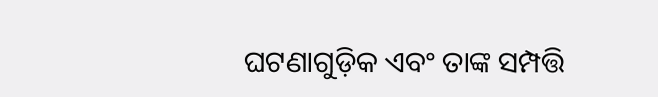ଘଟଣାଗୁଡ଼ିକ ଏବଂ ତାଙ୍କ ସମ୍ପତ୍ତି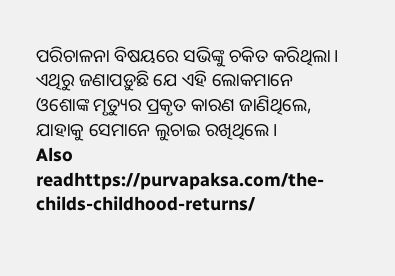ପରିଚାଳନା ବିଷୟରେ ସଭିଙ୍କୁ ଚକିତ କରିଥିଲା। ଏଥିରୁ ଜଣାପଡ଼ୁଛି ଯେ ଏହି ଲୋକମାନେ ଓଶୋଙ୍କ ମୃତ୍ୟୁର ପ୍ରକୃତ କାରଣ ଜାଣିଥିଲେ, ଯାହାକୁ ସେମାନେ ଲୁଚାଇ ରଖିଥିଲେ।
Also readhttps://purvapaksa.com/the-childs-childhood-returns/